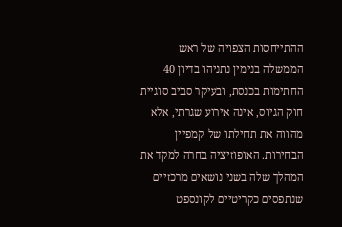ההתייחסות הצפויה של ראש הממשלה בנימין נתניהו בדיון 40 החתימות בכנסת, ובעיקר סביב סוגיית חוק הגיוס, אינה אירוע שגרתי, אלא מהווה את תחילתו של קמפיין הבחירות. האופוזיציה בחרה למקד את המהלך שלה בשני נושאים מרכזיים שנתפסים כקריטיים לקונספט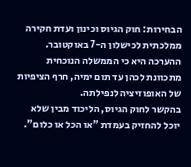הבחירות: חוק הגיוס וכינון ועדת חקירה ממלכתית לכישלון ה-7 באוקטובר. ההערכה היא כי הממשלה הנוכחית מתכוונת לכהן עד תום ימיה, חרף הציפיות של האופוזיציה לנפילתה.
בהקשר לחוק הגיוס, הליכוד מבין שלא יוכל להחזיק בעמדת "או הכל או כלום".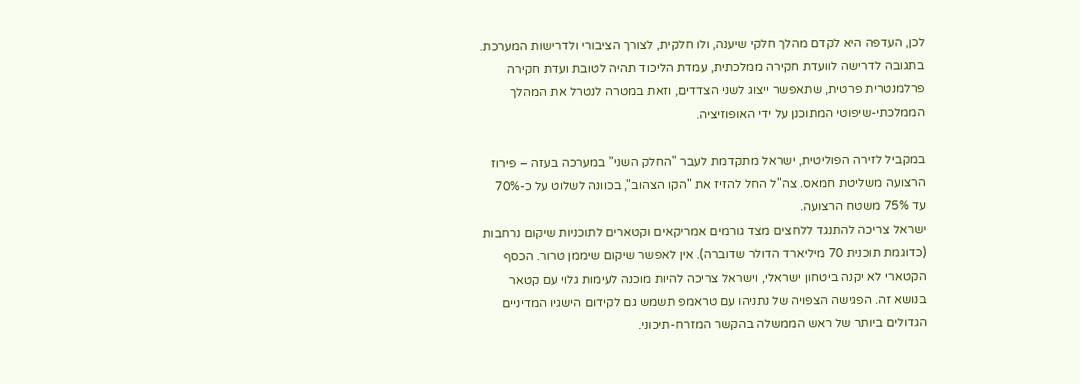לכן, העדפה היא לקדם מהלך חלקי שיענה, ולו חלקית, לצורך הציבורי ולדרישות המערכת. בתגובה לדרישה לוועדת חקירה ממלכתית, עמדת הליכוד תהיה לטובת ועדת חקירה פרלמנטרית פרטית, שתאפשר ייצוג לשני הצדדים, וזאת במטרה לנטרל את המהלך הממלכתי-שיפוטי המתוכנן על ידי האופוזיציה.

במקביל לזירה הפוליטית, ישראל מתקדמת לעבר "החלק השני" במערכה בעזה – פירוז הרצועה משליטת חמאס. צה"ל החל להזיז את "הקו הצהוב", בכוונה לשלוט על כ-70% עד 75% משטח הרצועה.
ישראל צריכה להתנגד ללחצים מצד גורמים אמריקאים וקטארים לתוכניות שיקום נרחבות (כדוגמת תוכנית 70 מיליארד הדולר שדוברה). אין לאפשר שיקום שיממן טרור. הכסף הקטארי לא יקנה ביטחון ישראלי, וישראל צריכה להיות מוכנה לעימות גלוי עם קטאר בנושא זה. הפגישה הצפויה של נתניהו עם טראמפ תשמש גם לקידום הישגיו המדיניים הגדולים ביותר של ראש הממשלה בהקשר המזרח-תיכוני.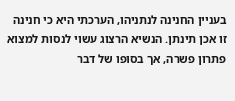בעניין החנינה לנתניהו, הערכתי היא כי חנינה זו אכן תינתן. הנשיא הרצוג עשוי לנסות למצוא פתרון פשרה, אך בסופו של דבר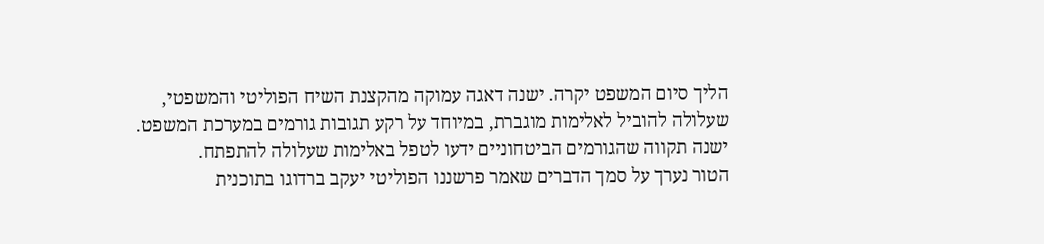הליך סיום המשפט יקרה. ישנה דאגה עמוקה מהקצנת השיח הפוליטי והמשפטי, שעלולה להוביל לאלימות מוגברת, במיוחד על רקע תגובות גורמים במערכת המשפט. ישנה תקווה שהגורמים הביטחוניים ידעו לטפל באלימות שעלולה להתפתח.
הטור נערך על סמך הדברים שאמר פרשננו הפוליטי יעקב ברדוגו בתוכנית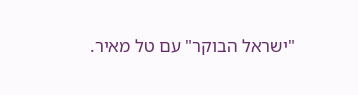"ישראל הבוקר" עם טל מאיר.